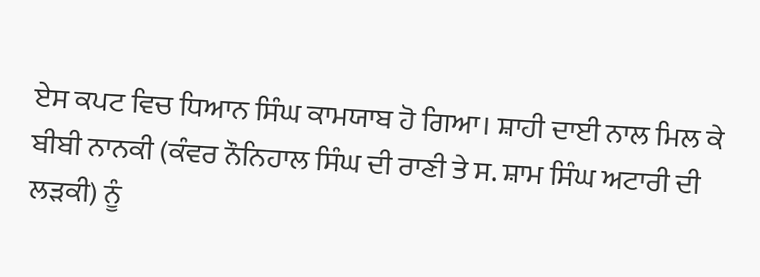ਏਸ ਕਪਟ ਵਿਚ ਧਿਆਨ ਸਿੰਘ ਕਾਮਯਾਬ ਹੋ ਗਿਆ। ਸ਼ਾਹੀ ਦਾਈ ਨਾਲ ਮਿਲ ਕੇ ਬੀਬੀ ਨਾਨਕੀ (ਕੰਵਰ ਨੌਨਿਹਾਲ ਸਿੰਘ ਦੀ ਰਾਣੀ ਤੇ ਸ. ਸ਼ਾਮ ਸਿੰਘ ਅਟਾਰੀ ਦੀ ਲੜਕੀ) ਨੂੰ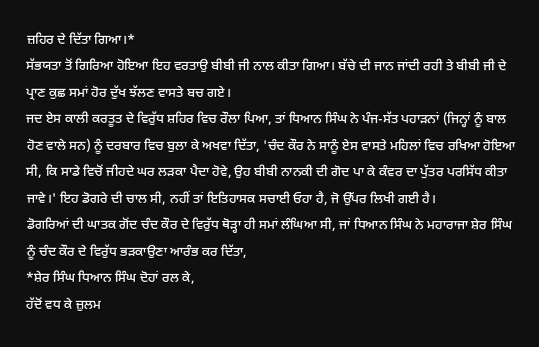ਜ਼ਹਿਰ ਦੇ ਦਿੱਤਾ ਗਿਆ।*
ਸੱਭਯਤਾ ਤੋਂ ਗਿਰਿਆ ਹੋਇਆ ਇਹ ਵਰਤਾਉ ਬੀਬੀ ਜੀ ਨਾਲ ਕੀਤਾ ਗਿਆ। ਬੱਚੇ ਦੀ ਜਾਨ ਜਾਂਦੀ ਰਹੀ ਤੇ ਬੀਬੀ ਜੀ ਦੇ ਪ੍ਰਾਣ ਕੁਛ ਸਮਾਂ ਹੋਰ ਦੁੱਖ ਝੱਲਣ ਵਾਸਤੇ ਬਚ ਗਏ।
ਜਦ ਏਸ ਕਾਲੀ ਕਰਤੂਤ ਦੇ ਵਿਰੁੱਧ ਸ਼ਹਿਰ ਵਿਚ ਰੌਲਾ ਪਿਆ, ਤਾਂ ਧਿਆਨ ਸਿੰਘ ਨੇ ਪੰਜ-ਸੱਤ ਪਹਾੜਨਾਂ (ਜਿਨ੍ਹਾਂ ਨੂੰ ਬਾਲ ਹੋਣ ਵਾਲੇ ਸਨ) ਨੂੰ ਦਰਬਾਰ ਵਿਚ ਬੁਲਾ ਕੇ ਅਖਵਾ ਦਿੱਤਾ, 'ਚੰਦ ਕੌਰ ਨੇ ਸਾਨੂੰ ਏਸ ਵਾਸਤੇ ਮਹਿਲਾਂ ਵਿਚ ਰਖਿਆ ਹੋਇਆ ਸੀ, ਕਿ ਸਾਡੇ ਵਿਚੋਂ ਜੀਹਦੇ ਘਰ ਲੜਕਾ ਪੈਦਾ ਹੋਵੇ, ਉਹ ਬੀਬੀ ਨਾਨਕੀ ਦੀ ਗੋਦ ਪਾ ਕੇ ਕੰਵਰ ਦਾ ਪੁੱਤਰ ਪਰਸਿੱਧ ਕੀਤਾ ਜਾਵੇ।' ਇਹ ਡੋਗਰੇ ਦੀ ਚਾਲ ਸੀ, ਨਹੀਂ ਤਾਂ ਇਤਿਹਾਸਕ ਸਚਾਈ ਓਹਾ ਹੈ, ਜੋ ਉੱਪਰ ਲਿਖੀ ਗਈ ਹੈ।
ਡੋਗਰਿਆਂ ਦੀ ਘਾਤਕ ਗੋਂਦ ਚੰਦ ਕੌਰ ਦੇ ਵਿਰੁੱਧ ਥੋੜ੍ਹਾ ਹੀ ਸਮਾਂ ਲੰਘਿਆ ਸੀ, ਜਾਂ ਧਿਆਨ ਸਿੰਘ ਨੇ ਮਹਾਰਾਜਾ ਸ਼ੇਰ ਸਿੰਘ ਨੂੰ ਚੰਦ ਕੌਰ ਦੇ ਵਿਰੁੱਧ ਭੜਕਾਉਣਾ ਆਰੰਭ ਕਰ ਦਿੱਤਾ,
*ਸ਼ੇਰ ਸਿੰਘ ਧਿਆਨ ਸਿੰਘ ਦੋਹਾਂ ਰਲ ਕੇ,
ਹੱਦੋਂ ਵਧ ਕੇ ਜ਼ੁਲਮ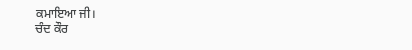ਕਮਾਇਆ ਜੀ।
ਚੰਦ ਕੌਰ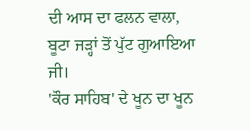ਦੀ ਆਸ ਦਾ ਫਲਨ ਵਾਲਾ,
ਬੂਟਾ ਜੜ੍ਹਾਂ ਤੋਂ ਪੁੱਟ ਗੁਆਇਆ ਜੀ।
'ਕੌਰ ਸਾਹਿਬ' ਦੇ ਖੂਨ ਦਾ ਖੂਨ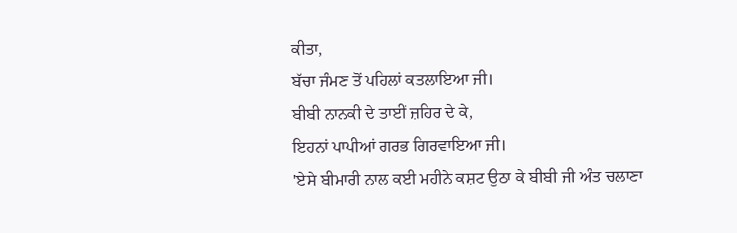ਕੀਤਾ,
ਬੱਚਾ ਜੰਮਣ ਤੋਂ ਪਹਿਲਾਂ ਕਤਲਾਇਆ ਜੀ।
ਬੀਬੀ ਨਾਨਕੀ ਦੇ ਤਾਈਂ ਜ਼ਹਿਰ ਦੇ ਕੇ,
ਇਹਨਾਂ ਪਾਪੀਆਂ ਗਰਭ ਗਿਰਵਾਇਆ ਜੀ।
'ਏਸੇ ਬੀਮਾਰੀ ਨਾਲ ਕਈ ਮਹੀਨੇ ਕਸ਼ਟ ਉਠਾ ਕੇ ਬੀਬੀ ਜੀ ਅੰਤ ਚਲਾਣਾ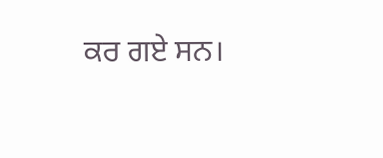ਕਰ ਗਏ ਸਨ।